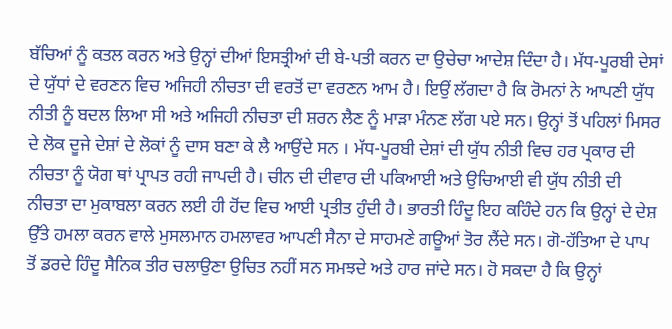ਬੱਚਿਆਂ ਨੂੰ ਕਤਲ ਕਰਨ ਅਤੇ ਉਨ੍ਹਾਂ ਦੀਆਂ ਇਸਤ੍ਰੀਆਂ ਦੀ ਬੇ-ਪਤੀ ਕਰਨ ਦਾ ਉਚੇਚਾ ਆਦੇਸ਼ ਦਿੰਦਾ ਹੈ। ਮੱਧ-ਪੂਰਬੀ ਦੇਸਾਂ ਦੇ ਯੁੱਧਾਂ ਦੇ ਵਰਣਨ ਵਿਚ ਅਜਿਹੀ ਨੀਚਤਾ ਦੀ ਵਰਤੋਂ ਦਾ ਵਰਣਨ ਆਮ ਹੈ। ਇਉਂ ਲੱਗਦਾ ਹੈ ਕਿ ਰੋਮਨਾਂ ਨੇ ਆਪਣੀ ਯੁੱਧ ਨੀਤੀ ਨੂੰ ਬਦਲ ਲਿਆ ਸੀ ਅਤੇ ਅਜਿਹੀ ਨੀਚਤਾ ਦੀ ਸ਼ਰਨ ਲੈਣ ਨੂੰ ਮਾੜਾ ਮੰਨਣ ਲੱਗ ਪਏ ਸਨ। ਉਨ੍ਹਾਂ ਤੋਂ ਪਹਿਲਾਂ ਮਿਸਰ ਦੇ ਲੋਕ ਦੂਜੇ ਦੇਸ਼ਾਂ ਦੇ ਲੋਕਾਂ ਨੂੰ ਦਾਸ ਬਣਾ ਕੇ ਲੈ ਆਉਂਦੇ ਸਨ । ਮੱਧ-ਪੂਰਬੀ ਦੇਸ਼ਾਂ ਦੀ ਯੁੱਧ ਨੀਤੀ ਵਿਚ ਹਰ ਪ੍ਰਕਾਰ ਦੀ ਨੀਚਤਾ ਨੂੰ ਯੋਗ ਥਾਂ ਪ੍ਰਾਪਤ ਰਹੀ ਜਾਪਦੀ ਹੈ। ਚੀਨ ਦੀ ਦੀਵਾਰ ਦੀ ਪਕਿਆਈ ਅਤੇ ਉਚਿਆਈ ਵੀ ਯੁੱਧ ਨੀਤੀ ਦੀ ਨੀਚਤਾ ਦਾ ਮੁਕਾਬਲਾ ਕਰਨ ਲਈ ਹੀ ਹੋਂਦ ਵਿਚ ਆਈ ਪ੍ਰਤੀਤ ਹੁੰਦੀ ਹੈ। ਭਾਰਤੀ ਹਿੰਦੂ ਇਹ ਕਹਿੰਦੇ ਹਨ ਕਿ ਉਨ੍ਹਾਂ ਦੇ ਦੇਸ਼ ਉੱਤੇ ਹਮਲਾ ਕਰਨ ਵਾਲੇ ਮੁਸਲਮਾਨ ਹਮਲਾਵਰ ਆਪਣੀ ਸੈਨਾ ਦੇ ਸਾਹਮਣੇ ਗਊਆਂ ਤੋਰ ਲੈਂਦੇ ਸਨ। ਗੋ-ਹੱਤਿਆ ਦੇ ਪਾਪ ਤੋਂ ਡਰਦੇ ਹਿੰਦੂ ਸੈਨਿਕ ਤੀਰ ਚਲਾਉਣਾ ਉਚਿਤ ਨਹੀਂ ਸਨ ਸਮਝਦੇ ਅਤੇ ਹਾਰ ਜਾਂਦੇ ਸਨ। ਹੋ ਸਕਦਾ ਹੈ ਕਿ ਉਨ੍ਹਾਂ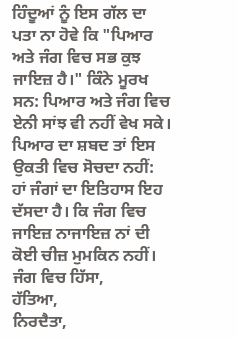ਹਿੰਦੂਆਂ ਨੂੰ ਇਸ ਗੱਲ ਦਾ ਪਤਾ ਨਾ ਹੋਵੇ ਕਿ "ਪਿਆਰ ਅਤੇ ਜੰਗ ਵਿਚ ਸਭ ਕੁਝ ਜਾਇਜ਼ ਹੈ।" ਕਿੰਨੇ ਮੂਰਖ ਸਨ: ਪਿਆਰ ਅਤੇ ਜੰਗ ਵਿਚ ਏਨੀ ਸਾਂਝ ਵੀ ਨਹੀਂ ਵੇਖ ਸਕੇ। ਪਿਆਰ ਦਾ ਸ਼ਬਦ ਤਾਂ ਇਸ ਉਕਤੀ ਵਿਚ ਸੋਚਦਾ ਨਹੀਂ: ਹਾਂ ਜੰਗਾਂ ਦਾ ਇਤਿਹਾਸ ਇਹ ਦੱਸਦਾ ਹੈ। ਕਿ ਜੰਗ ਵਿਚ ਜਾਇਜ਼ ਨਾਜਾਇਜ਼ ਨਾਂ ਦੀ ਕੋਈ ਚੀਜ਼ ਮੁਮਕਿਨ ਨਹੀਂ। ਜੰਗ ਵਿਚ ਹਿੱਸਾ,
ਹੱਤਿਆ,
ਨਿਰਦੈਤਾ,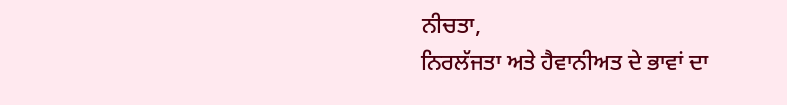ਨੀਚਤਾ,
ਨਿਰਲੱਜਤਾ ਅਤੇ ਹੈਵਾਨੀਅਤ ਦੇ ਭਾਵਾਂ ਦਾ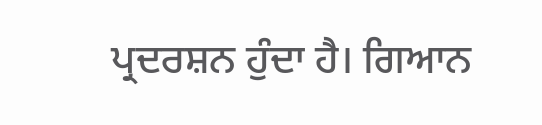ਪ੍ਰਦਰਸ਼ਨ ਹੁੰਦਾ ਹੈ। ਗਿਆਨ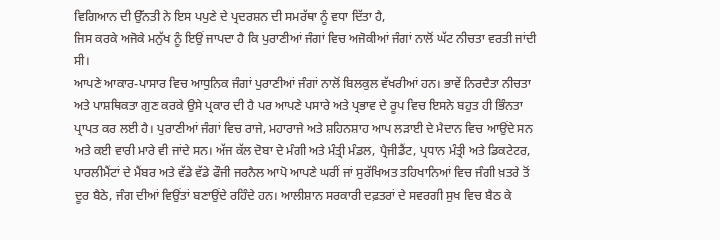ਵਿਗਿਆਨ ਦੀ ਉੱਨਤੀ ਨੇ ਇਸ ਪਪੁਣੇ ਦੇ ਪ੍ਰਦਰਸ਼ਨ ਦੀ ਸਮਰੱਥਾ ਨੂੰ ਵਧਾ ਦਿੱਤਾ ਹੈ,
ਜਿਸ ਕਰਕੇ ਅਜੋਕੇ ਮਨੁੱਖ ਨੂੰ ਇਉਂ ਜਾਪਦਾ ਹੈ ਕਿ ਪੁਰਾਣੀਆਂ ਜੰਗਾਂ ਵਿਚ ਅਜੋਕੀਆਂ ਜੰਗਾਂ ਨਾਲੋਂ ਘੱਟ ਨੀਚਤਾ ਵਰਤੀ ਜਾਂਦੀ ਸੀ।
ਆਪਣੇ ਆਕਾਰ-ਪਾਸਾਰ ਵਿਚ ਆਧੁਨਿਕ ਜੰਗਾਂ ਪੁਰਾਣੀਆਂ ਜੰਗਾਂ ਨਾਲੋਂ ਬਿਲਕੁਲ ਵੱਖਰੀਆਂ ਹਨ। ਭਾਵੇਂ ਨਿਰਦੈਤਾ ਨੀਚਤਾ ਅਤੇ ਪਾਸ਼ਥਿਕਤਾ ਗੁਣ ਕਰਕੇ ਉਸੇ ਪ੍ਰਕਾਰ ਦੀ ਹੈ ਪਰ ਆਪਣੇ ਪਸਾਰੇ ਅਤੇ ਪ੍ਰਭਾਵ ਦੇ ਰੂਪ ਵਿਚ ਇਸਨੇ ਬਹੁਤ ਹੀ ਭਿੰਨਤਾ ਪ੍ਰਾਪਤ ਕਰ ਲਈ ਹੈ। ਪੁਰਾਣੀਆਂ ਜੰਗਾਂ ਵਿਚ ਰਾਜੇ, ਮਹਾਰਾਜੇ ਅਤੇ ਸ਼ਹਿਨਸ਼ਾਹ ਆਪ ਲੜਾਈ ਦੇ ਮੈਦਾਨ ਵਿਚ ਆਉਂਦੇ ਸਨ ਅਤੇ ਕਈ ਵਾਰੀ ਮਾਰੇ ਵੀ ਜਾਂਦੇ ਸਨ। ਅੱਜ ਕੱਲ ਦੋਬਾ ਦੇ ਮੰਗੀ ਅਤੇ ਮੰਤ੍ਰੀ ਮੰਡਲ, ਪ੍ਰੈਜੀਡੈਂਟ, ਪ੍ਰਧਾਨ ਮੰਤ੍ਰੀ ਅਤੇ ਡਿਕਟੇਟਰ, ਪਾਰਲੀਮੈਂਟਾਂ ਦੇ ਮੈਂਬਰ ਅਤੇ ਵੱਡੇ ਵੱਡੇ ਫੌਜੀ ਜਰਨੈਲ ਆਪੋ ਆਪਣੇ ਘਰੀਂ ਜਾਂ ਸੁਰੱਖਿਅਤ ਤਹਿਖਾਨਿਆਂ ਵਿਚ ਜੰਗੀ ਖ਼ਤਰੇ ਤੋਂ ਦੂਰ ਬੈਠੇ, ਜੰਗ ਦੀਆਂ ਵਿਉਂਤਾਂ ਬਣਾਉਂਦੇ ਰਹਿੰਦੇ ਹਨ। ਆਲੀਸ਼ਾਨ ਸਰਕਾਰੀ ਦਫ਼ਤਰਾਂ ਦੇ ਸਵਰਗੀ ਸੁਖ ਵਿਚ ਬੈਠ ਕੇ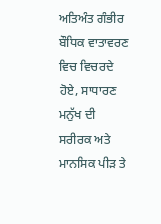ਅਤਿਅੰਤ ਗੰਭੀਰ ਬੌਧਿਕ ਵਾਤਾਵਰਣ ਵਿਚ ਵਿਚਰਦੇ ਹੋਏ, ਸਾਧਾਰਣ ਮਨੁੱਖ ਦੀ ਸਰੀਰਕ ਅਤੇ ਮਾਨਸਿਕ ਪੀੜ ਤੇ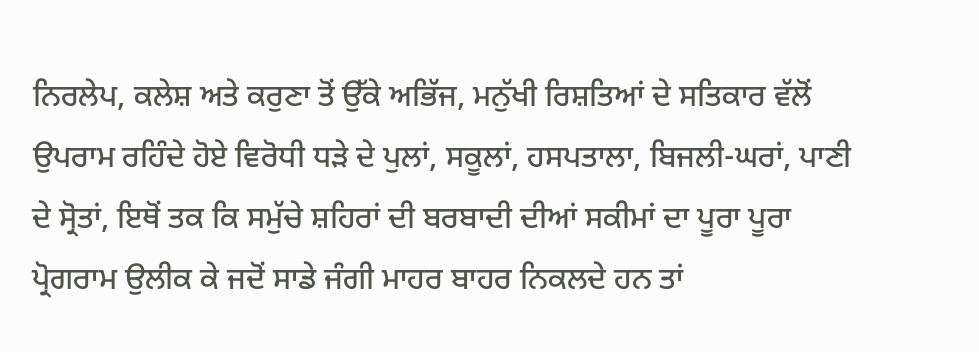ਨਿਰਲੇਪ, ਕਲੇਸ਼ ਅਤੇ ਕਰੁਣਾ ਤੋਂ ਉੱਕੇ ਅਭਿੱਜ, ਮਨੁੱਖੀ ਰਿਸ਼ਤਿਆਂ ਦੇ ਸਤਿਕਾਰ ਵੱਲੋਂ ਉਪਰਾਮ ਰਹਿੰਦੇ ਹੋਏ ਵਿਰੋਧੀ ਧੜੇ ਦੇ ਪੁਲਾਂ, ਸਕੂਲਾਂ, ਹਸਪਤਾਲਾ, ਬਿਜਲੀ-ਘਰਾਂ, ਪਾਣੀ ਦੇ ਸ੍ਰੋਤਾਂ, ਇਥੋਂ ਤਕ ਕਿ ਸਮੁੱਚੇ ਸ਼ਹਿਰਾਂ ਦੀ ਬਰਬਾਦੀ ਦੀਆਂ ਸਕੀਮਾਂ ਦਾ ਪੂਰਾ ਪੂਰਾ ਪ੍ਰੋਗਰਾਮ ਉਲੀਕ ਕੇ ਜਦੋਂ ਸਾਡੇ ਜੰਗੀ ਮਾਹਰ ਬਾਹਰ ਨਿਕਲਦੇ ਹਨ ਤਾਂ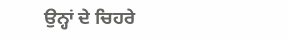ਉਨ੍ਹਾਂ ਦੇ ਚਿਹਰੇ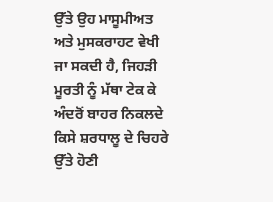ਉੱਤੇ ਉਹ ਮਾਸੂਮੀਅਤ ਅਤੇ ਮੁਸਕਰਾਹਟ ਵੇਖੀ ਜਾ ਸਕਦੀ ਹੈ, ਜਿਹੜੀ ਮੂਰਤੀ ਨੂੰ ਮੱਥਾ ਟੇਕ ਕੇ ਅੰਦਰੋਂ ਬਾਹਰ ਨਿਕਲਦੇ ਕਿਸੇ ਸ਼ਰਧਾਲੂ ਦੇ ਚਿਹਰੇ ਉੱਤੇ ਹੋਣੀ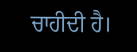ਚਾਹੀਦੀ ਹੈ।